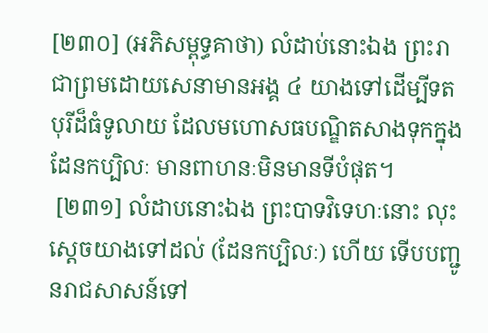[២៣០] (អភិសម្ពុទ្ធគាថា) លំដាប់នោះឯង ព្រះរាជាព្រមដោយសេនាមានអង្គ ៤ យាងទៅដើម្បីទតបុរីដ៏ធំទូលាយ ដែលមហោសធបណ្ឌិតសាងទុកក្នុងដែនកប្បិលៈ មានពាហនៈមិនមានទីបំផុត។
 [២៣១] លំដាបនោះឯង ព្រះបាទវិទេហៈនោះ លុះសេ្តចយាងទៅដល់ (ដែនកប្បិលៈ) ហើយ ទើបបញ្ជូនរាជសាសន៍ទៅ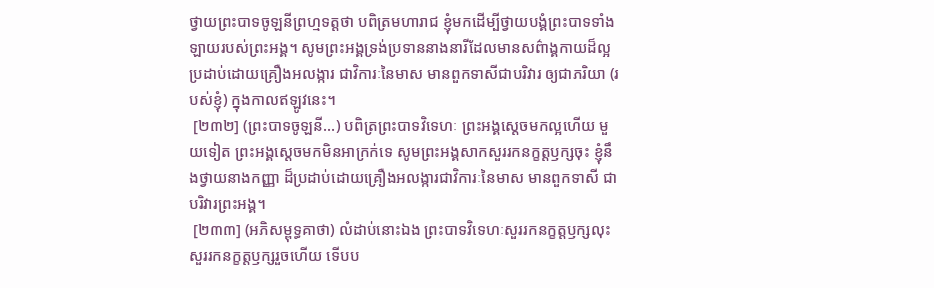ថ្វាយព្រះបាទចូឡនីព្រហ្មទត្តថា បពិត្រមហារាជ ខ្ញុំមកដើម្បីថ្វាយបង្គំព្រះបាទទាំងឡាយរបស់ព្រះអង្គ។ សូមព្រះអង្គទ្រង់ប្រទាននាងនារីដែលមានសព៌ាង្គកាយដ៏ល្អ ប្រដាប់ដោយគ្រឿងអលង្ការ ជាវិការៈនៃមាស មានពួកទាសីជាបរិវារ ឲ្យជាភរិយា (របស់ខ្ញុំ) ក្នុងកាលឥឡូវនេះ។
 [២៣២] (ព្រះបាទចូឡនី...) បពិត្រព្រះបាទវិទេហៈ ព្រះអង្គសេ្តចមកល្អហើយ មួយទៀត ព្រះអង្គសេ្តចមកមិនអាក្រក់ទេ សូមព្រះអង្គសាកសួររកនក្ខត្តឫក្សចុះ ខ្ញុំនឹងថ្វាយនាងកញ្ញា ដ៏ប្រដាប់ដោយគ្រឿងអលង្ការជាវិការៈនៃមាស មានពួកទាសី ជាបរិវារព្រះអង្គ។
 [២៣៣] (អភិសម្ពុទ្ធគាថា) លំដាប់នោះឯង ព្រះបាទវិទេហៈសួររកនក្ខត្តឫក្សលុះសួររកនក្ខត្តឫក្សរួចហើយ ទើបប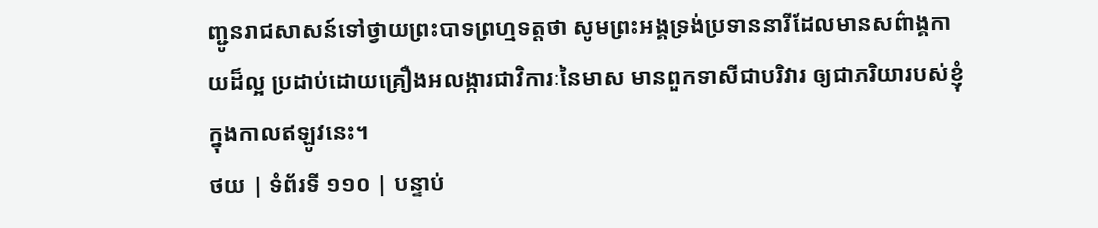ញ្ជូនរាជសាសន៍ទៅថ្វាយព្រះបាទព្រហ្មទត្តថា សូមព្រះអង្គទ្រង់ប្រទាននារីដែលមានសព៌ាង្គកាយដ៏ល្អ ប្រដាប់ដោយគ្រឿងអលង្ការជាវិការៈនៃមាស មានពួកទាសីជាបរិវារ ឲ្យជាភរិយារបស់ខ្ញុំក្នុងកាលឥឡូវនេះ។
ថយ | ទំព័រទី ១១០ | បន្ទាប់